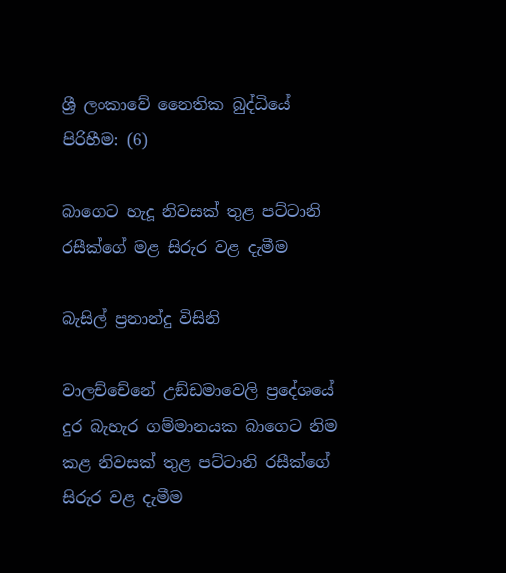ශ්‍රී ලංකාවේ නෛතික බුද්ධියේ පිරිහීම: (6)

බාගෙට හැදූ නිවසක් තුළ පට්ටානි රසීක්ගේ මළ සිරුර වළ දැමීම

බැසිල් ප්‍රනාන්දු විසිනි

වාලච්චේනේ උඞ්ඩමාවෙලි ප්‍රදේශයේ දුර බැහැර ගම්මානයක බාගෙට නිම කළ නිවසක් තුළ පට්ටානි රසීක්ගේ සිරුර වළ දැමීම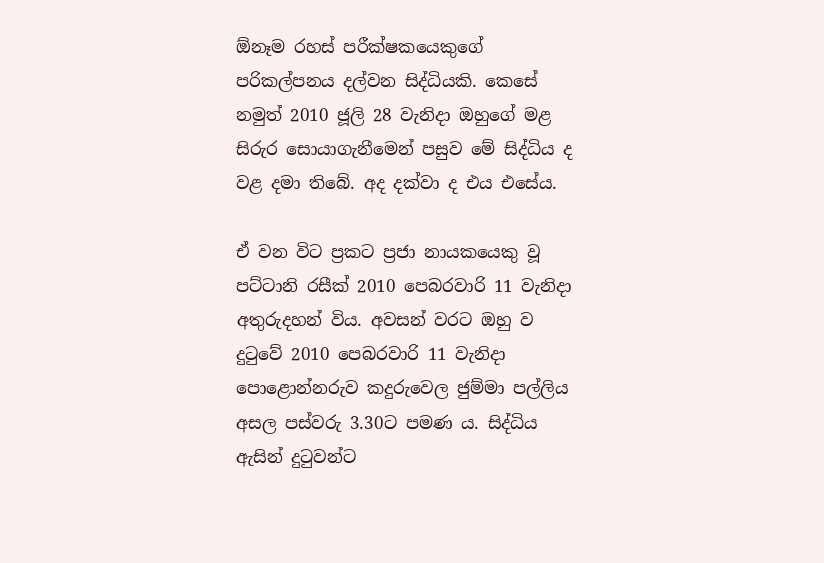ඕනෑම රහස් පරීක්ෂකයෙකුගේ පරිකල්පනය දල්වන සිද්ධියකි. කෙසේ නමුත් 2010 ජූලි 28 වැනිදා ඔහුගේ මළ සිරුර සොයාගැනීමෙන් පසුව මේ සිද්ධිය ද වළ දමා තිබේ. අද දක්වා ද එය එසේය.

ඒ වන විට ප්‍රකට ප්‍රජා නායකයෙකු වූ පට්ටානි රසීක් 2010 පෙබරවාරි 11 වැනිදා අතුරුදහන් විය. අවසන් වරට ඔහු ව දුටුවේ 2010 පෙබරවාරි 11 වැනිදා පොළොන්නරුව කදුරුවෙල ජුම්මා පල්ලිය අසල පස්වරු 3.30ට පමණ ය. සිද්ධිය ඇසින් දුටුවන්ට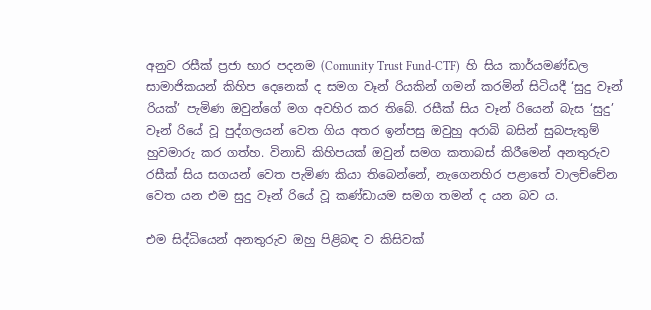අනුව රසීක් ප්‍රජා භාර පදනම (Comunity Trust Fund-CTF)  හි සිය කාර්යමණ්ඩල සාමාජිකයන් කිහිප දෙනෙක් ද සමග වෑන් රියකින් ගමන් කරමින් සිටියදී ‘සුදු වෑන් රියක්’ පැමිණ ඔවුන්ගේ මග අවහිර කර තිබේ. රසීක් සිය වෑන් රියෙන් බැස ‘සුදු’ වෑන් රියේ වූ පුද්ගලයන් වෙත ගිය අතර ඉන්පසු ඔවුහු අරාබි බසින් සුබපැතුම් හුවමාරු කර ගත්හ. විනාඩි කිහිපයක් ඔවුන් සමග කතාබස් කිරීමෙන් අනතුරුව රසීක් සිය සගයන් වෙත පැමිණ කියා තිබෙන්නේ, නැගෙනහිර පළාතේ වාලච්චේන වෙත යන එම සුදු වෑන් රියේ වූ කණ්ඩායම සමග තමන් ද යන බව ය.

එම සිද්ධියෙන් අනතුරුව ඔහු පිළිබඳ ව කිසිවක්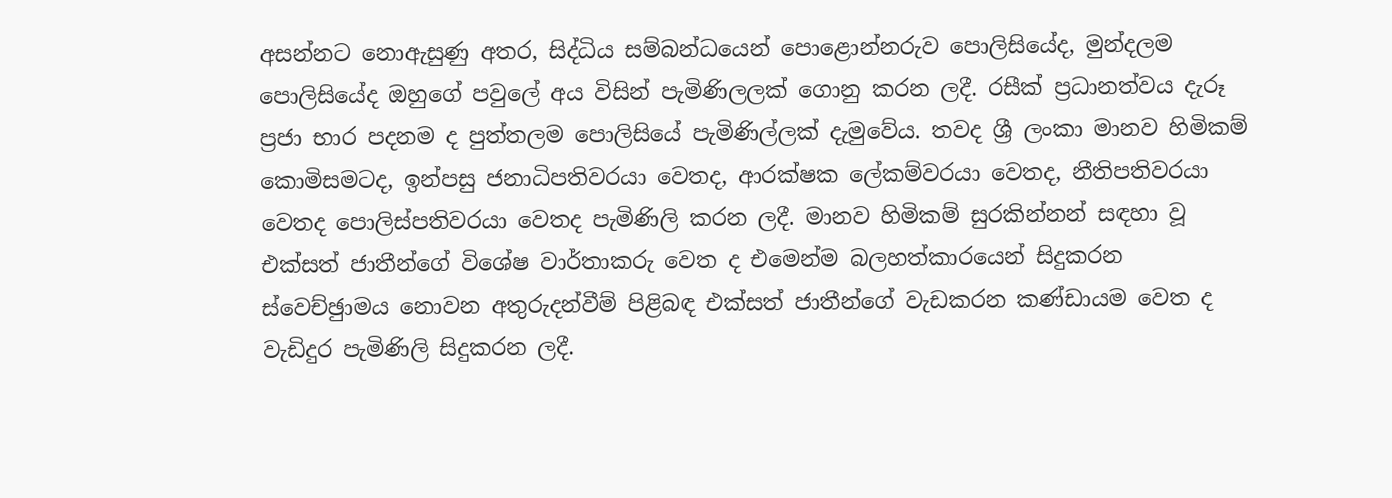අසන්නට නොඇසුණු අතර, සිද්ධිය සම්බන්ධයෙන් පොළොන්නරුව පොලිසියේද, මුන්දලම පොලිසියේද ඔහුගේ පවුලේ අය විසින් පැමිණිලලක් ගොනු කරන ලදී. රසීක් ප්‍රධානත්වය දැරූ ප්‍රජා භාර පදනම ද පුත්තලම පොලිසියේ පැමිණිල්ලක් දැමුවේය. තවද ශ්‍රී ලංකා මානව හිමිකම් කොමිසමටද, ඉන්පසු ජනාධිපතිවරයා වෙතද, ආරක්ෂක ලේකම්වරයා වෙතද, නීතිපතිවරයා වෙතද පොලිස්පතිවරයා වෙතද පැමිණිලි කරන ලදී. මානව හිමිකම් සුරකින්නන් සඳහා වූ එක්සත් ජාතීන්ගේ විශේෂ වාර්තාකරු වෙත ද එමෙන්ම බලහත්කාරයෙන් සිදුකරන ස්වෙච්ඡුාමය නොවන අතුරුදන්වීම් පිළිබඳ එක්සත් ජාතීන්ගේ වැඩකරන කණ්ඩායම වෙත ද වැඩිදුර පැමිණිලි සිදුකරන ලදී.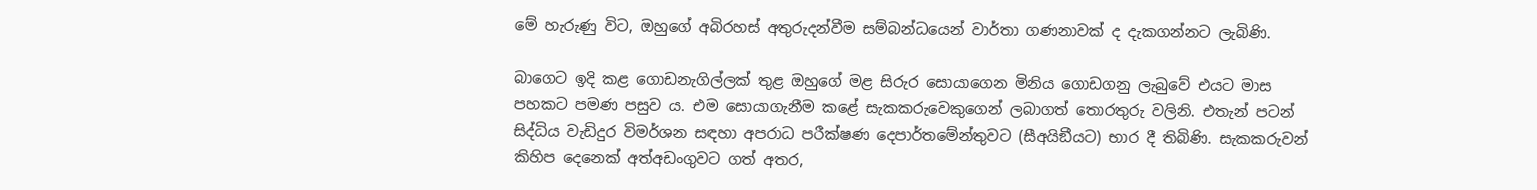මේ හැරුණු විට, ඔහුගේ අබිරහස් අතුරුදන්වීම සම්බන්ධයෙන් වාර්තා ගණනාවක් ද දැකගන්නට ලැබිණි.

බාගෙට ඉදි කළ ගොඩනැගිල්ලක් තුළ ඔහුගේ මළ සිරුර සොයාගෙන මිනිය ගොඩගනු ලැබුවේ එයට මාස පහකට පමණ පසුව ය. එම සොයාගැනීම කළේ සැකකරුවෙකුගෙන් ලබාගත් තොරතුරු වලිනි. එතැන් පටන් සිද්ධිය වැඩිදුර විමර්ශන සඳහා අපරාධ පරීක්ෂණ දෙපාර්තමේන්තුවට (සීඅයිඞීයට) භාර දී තිබිණි. සැකකරුවන් කිහිප දෙනෙක් අත්අඩංගුවට ගත් අතර,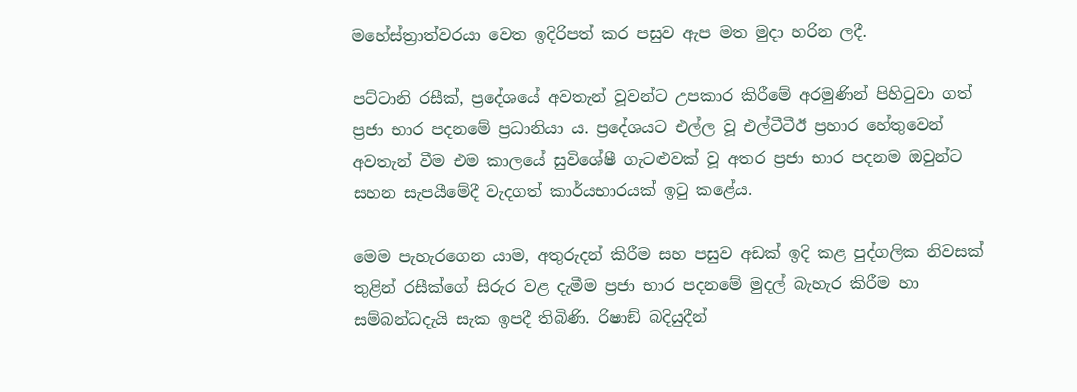මහේස්ත්‍රාත්වරයා වෙත ඉදිරිපත් කර පසුව ඇප මත මුදා හරින ලදී.

පට්ටානි රසීක්, ප්‍රදේශයේ අවතැන් වූවන්ට උපකාර කිරීමේ අරමුණින් පිහිටුවා ගත් ප්‍රජා භාර පදනමේ ප්‍රධානියා ය. ප්‍රදේශයට එල්ල වූ එල්ටීටීඊ ප්‍රහාර හේතුවෙන් අවතැන් වීම එම කාලයේ සුවිශේෂී ගැටළුවක් වූ අතර ප්‍රජා භාර පදනම ඔවුන්ට සහන සැපයීමේදී වැදගත් කාර්යභාරයක් ඉටු කළේය.

මෙම පැහැරගෙන යාම, අතුරුදන් කිරීම සහ පසුව අඩක් ඉදි කළ පුද්ගලික නිවසක් තුළින් රසීක්ගේ සිරුර වළ දැමීම ප්‍රජා භාර පදනමේ මුදල් බැහැර කිරීම හා සම්බන්ධදැයි සැක ඉපදී තිබිණි. රිෂාඞ් බදියුදීන්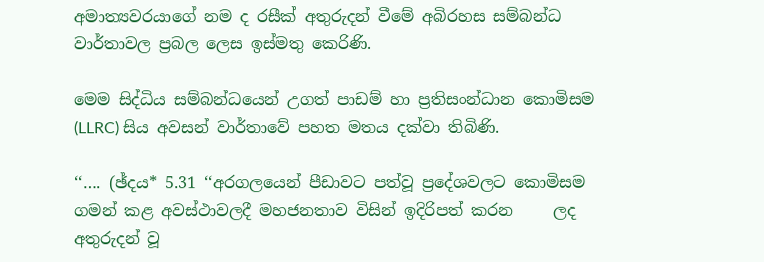අමාත්‍යවරයාගේ නම ද රසීක් අතුරුදන් වීමේ අබිරහස සම්බන්ධ වාර්තාවල ප්‍රබල ලෙස ඉස්මතු කෙරිණි.

මෙම සිද්ධිය සම්බන්ධයෙන් උගත් පාඩම් හා ප්‍රතිසංන්ධාන කොමිසම (LLRC) සිය අවසන් වාර්තාවේ පහත මතය දක්වා තිබිණි.

‘‘…. (ඡ්දය* 5.31 ‘‘අරගලයෙන් පීඩාවට පත්වූ ප්‍රදේශවලට කොමිසම ගමන් කළ අවස්ථාවලදී මහජනතාව විසින් ඉදිරිපත් කරන     ලද අතුරුදන් වූ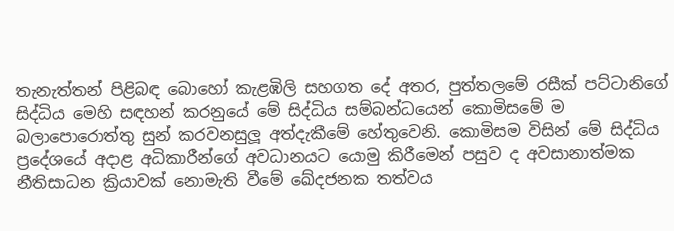තැනැත්තන් පිළිබඳ බොහෝ කැළඹිලි සහගත දේ අතර, පුත්තලමේ රසීක් පට්ටානිගේ සිද්ධිය මෙහි සඳහන් කරනුයේ මේ සිද්ධිය සම්බන්ධයෙන් කොමිසමේ ම බලාපොරොත්තු සුන් කරවනසුලූ අත්දැකීමේ හේතුවෙනි. කොමිසම විසින් මේ සිද්ධිය ප්‍රදේශයේ අදාළ අධිකාරීන්ගේ අවධානයට යොමු කිරීමෙන් පසුව ද අවසානාත්මක නීතිසාධන ක්‍රියාවක් නොමැති වීමේ ඛේදජනක තත්වය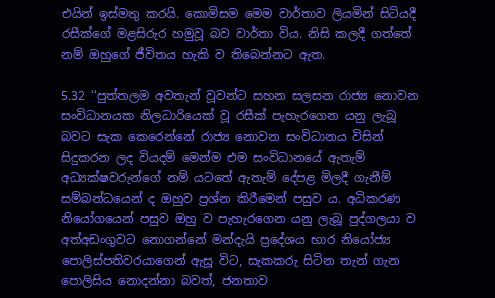එයින් ඉස්මතු කරයි. කොමිසම මෙම වාර්තාව ලියමින් සිටියදී රසීක්ගේ මළසිරුර හමුවූ බව වාර්තා විය. නිසි කලදී ගත්තේ නම් ඔහුගේ ජීවිතය හැකි ව තිබෙන්නට ඇත.

5.32 ‘‘පුත්තලම අවතැන් වූවන්ට සහන සලසන රාජ්‍ය නොවන සංවිධානයක නිලධාරියෙක් වූ රසීක් පැහැරගෙන යනු ලැබූ බවට සැක කෙරෙන්නේ රාජ්‍ය නොවන සංවිධානය විසින් සිදුකරන ලද වියදම් මෙන්ම එම සංවිධානයේ ඇතැම් අධ්‍යක්ෂවරුන්ගේ නම් යටතේ ඇතැම් දේපළ මිලදී ගැනීම් සම්බන්ධයෙන් ද ඔහුව ප්‍රශ්න කිරීමෙන් පසුව ය. අධිකරණ නියෝගයෙන් පසුව ඔහු ව පැහැරගෙන යනු ලැබූ පුද්ගලයා ව අත්අඩංගුවට නොගන්නේ මන්දැයි ප්‍රදේශය භාර නියෝජ්‍ය පොලිස්පතිවරයාගෙන් ඇසූ විට, සැකකරු සිටින තැන් ගැන පොලිසිය නොදන්නා බවත්, ජනතාව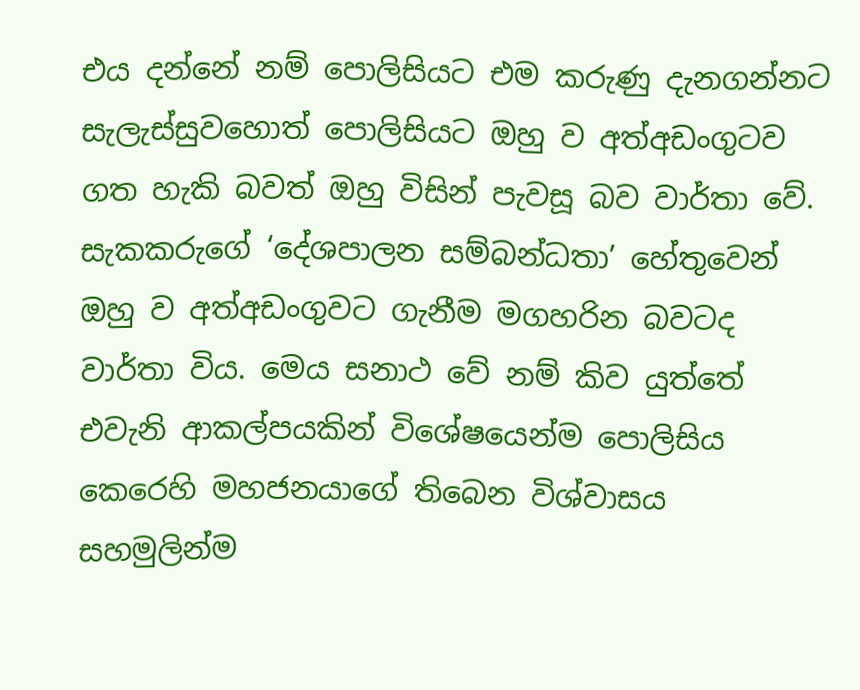එය දන්නේ නම් පොලිසියට එම කරුණු දැනගන්නට සැලැස්සුවහොත් පොලිසියට ඔහු ව අත්අඩංගුටව ගත හැකි බවත් ඔහු විසින් පැවසූ බව වාර්තා වේ. සැකකරුගේ ‘දේශපාලන සම්බන්ධතා’ හේතුවෙන් ඔහු ව අත්අඩංගුවට ගැනීම මගහරින බවටද වාර්තා විය. මෙය සනාථ වේ නම් කිව යුත්තේ එවැනි ආකල්පයකින් විශේෂයෙන්ම පොලිසිය කෙරෙහි මහජනයාගේ තිබෙන විශ්වාසය සහමුලින්ම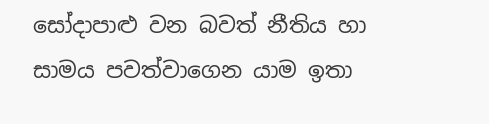සෝදාපාළු වන බවත් නීතිය හා සාමය පවත්වාගෙන යාම ඉතා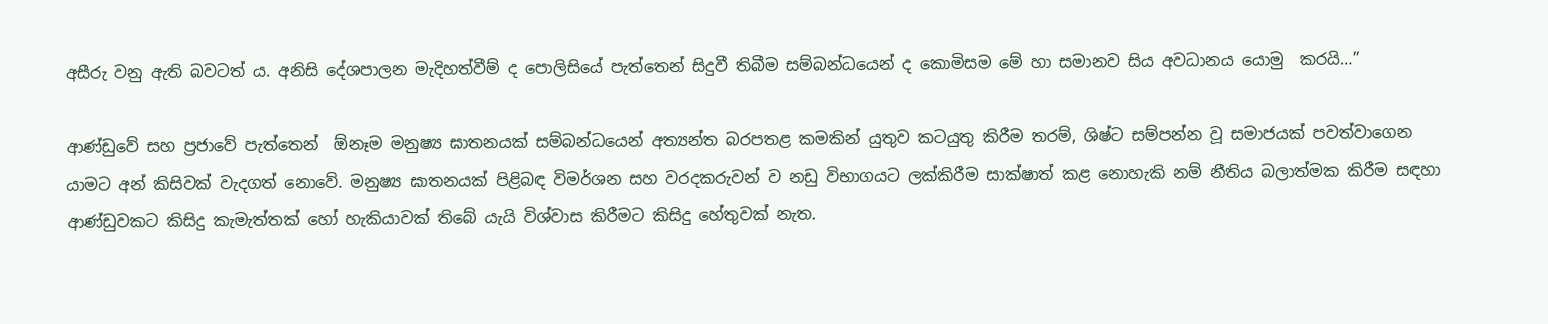අසීරු වනු ඇති බවටත් ය. අනිසි දේශපාලන මැදිහත්වීම් ද පොලිසියේ පැත්තෙන් සිදුවී තිබීම සම්බන්ධයෙන් ද කොමිසම මේ හා සමානව සිය අවධානය යොමු  කරයි…’’

ආණ්ඩුවේ සහ ප්‍රජාවේ පැත්තෙන්  ඕනෑම මනුෂ්‍ය ඝාතනයක් සම්බන්ධයෙන් අත්‍යන්ත බරපතළ කමකින් යුතුව කටයුතු කිරීම තරම්, ශිෂ්ට සම්පන්න වූ සමාජයක් පවත්වාගෙන යාමට අන් කිසිවක් වැදගත් නොවේ. මනුෂ්‍ය ඝාතනයක් පිළිබඳ විමර්ශන සහ වරදකරුවන් ව නඩු විභාගයට ලක්කිරීම සාක්ෂාත් කළ නොහැකි නම් නීතිය බලාත්මක කිරීම සඳහා ආණ්ඩුවකට කිසිදු කැමැත්තක් හෝ හැකියාවක් තිබේ යැයි විශ්වාස කිරීමට කිසිදු හේතුවක් නැත.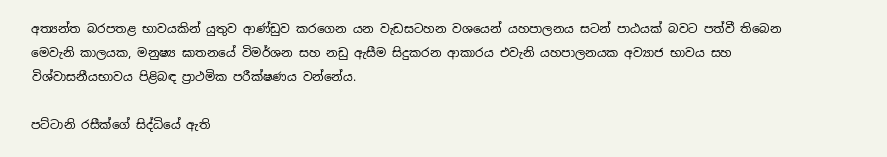අත්‍යන්ත බරපතළ භාවයකින් යුතුව ආණ්ඩුව කරගෙන යන වැඩසටහන වශයෙන් යහපාලනය සටන් පාඨයක් බවට පත්වී තිබෙන මෙවැනි කාලයක, මනුෂ්‍ය ඝාතනයේ විමර්ශන සහ නඩු ඇසීම සිදුකරන ආකාරය එවැනි යහපාලනයක අව්‍යාජ භාවය සහ විශ්වාසනීයභාවය පිළිබඳ ප්‍රාථමික පරීක්ෂණය වන්නේය.

පට්ටානි රසීක්ගේ සිද්ධියේ ඇති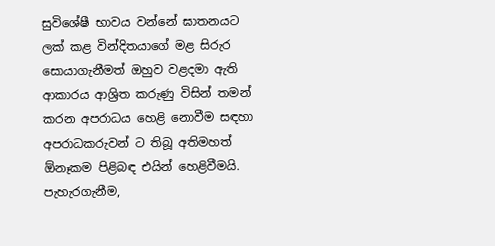සුවිශේෂී භාවය වන්නේ ඝාතනයට ලක් කළ වින්දිතයාගේ මළ සිරුර සොයාගැනීමත් ඔහුව වළදමා ඇති ආකාරය ආශ්‍රිත කරුණු විසින් තමන් කරන අපරාධය හෙළි නොවීම සඳහා අපරාධකරුවන් ට තිබූ අතිමහත්  ඕනෑකම පිළිබඳ එයින් හෙළිවීමයි. පැහැරගැනීම,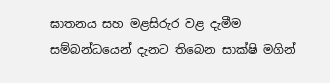ඝාතනය සහ මළසිරුර වළ දැමීම සම්බන්ධයෙන් දැනට තිබෙන සාක්ෂි මගින්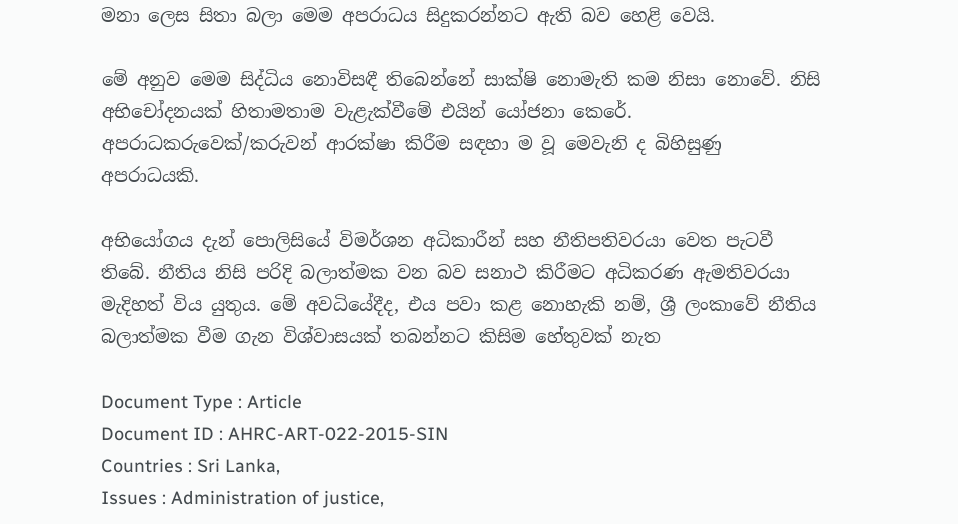මනා ලෙස සිතා බලා මෙම අපරාධය සිදුකරන්නට ඇති බව හෙළි වෙයි.

මේ අනුව මෙම සිද්ධිය නොවිසඳී තිබෙන්නේ සාක්ෂි නොමැති කම නිසා නොවේ. නිසි අභිචෝදනයක් හිතාමතාම වැළැක්වීමේ එයින් යෝජනා කෙරේ. අපරාධකරුවෙක්/කරුවන් ආරක්ෂා කිරීම සඳහා ම වූ මෙවැනි ද බිහිසුණු අපරාධයකි.

අභියෝගය දැන් පොලිසියේ විමර්ශන අධිකාරීන් සහ නීතිපතිවරයා වෙත පැටවී තිබේ. නීතිය නිසි පරිදි බලාත්මක වන බව සනාථ කිරීමට අධිකරණ ඇමතිවරයා මැදිහත් විය යුතුය. මේ අවධියේදීද, එය පවා කළ නොහැකි නම්, ශ්‍රී ලංකාවේ නීතිය බලාත්මක වීම ගැන විශ්වාසයක් තබන්නට කිසිම හේතුවක් නැත

Document Type : Article
Document ID : AHRC-ART-022-2015-SIN
Countries : Sri Lanka,
Issues : Administration of justice,